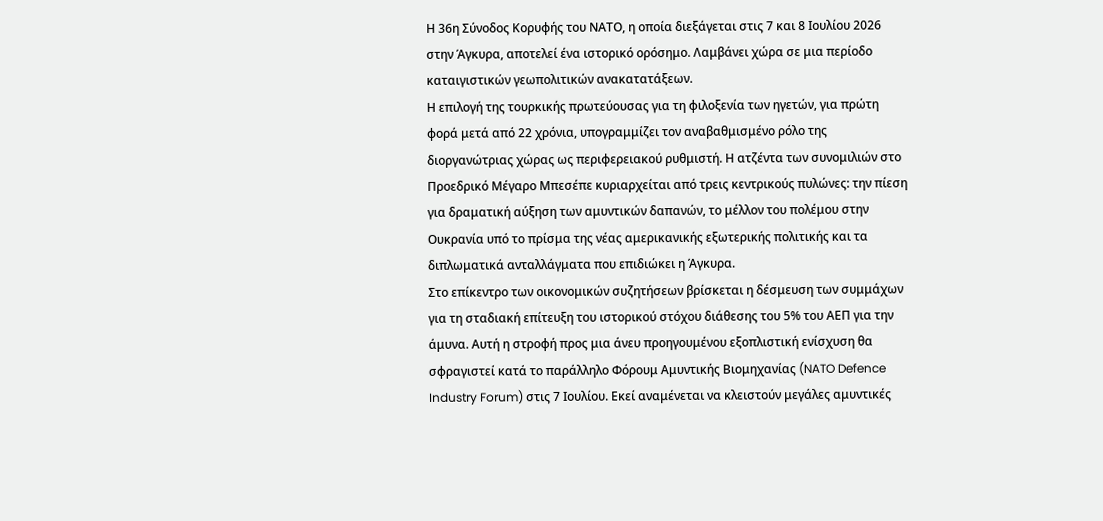Η 36η Σύνοδος Κορυφής του ΝΑΤΟ, η οποία διεξάγεται στις 7 και 8 Ιουλίου 2026 στην Άγκυρα, αποτελεί ένα ιστορικό ορόσημο. Λαμβάνει χώρα σε μια περίοδο καταιγιστικών γεωπολιτικών ανακατατάξεων.
Η επιλογή της τουρκικής πρωτεύουσας για τη φιλοξενία των ηγετών, για πρώτη φορά μετά από 22 χρόνια, υπογραμμίζει τον αναβαθμισμένο ρόλο της διοργανώτριας χώρας ως περιφερειακού ρυθμιστή. Η ατζέντα των συνομιλιών στο Προεδρικό Μέγαρο Μπεσέπε κυριαρχείται από τρεις κεντρικούς πυλώνες: την πίεση για δραματική αύξηση των αμυντικών δαπανών, το μέλλον του πολέμου στην Ουκρανία υπό το πρίσμα της νέας αμερικανικής εξωτερικής πολιτικής και τα διπλωματικά ανταλλάγματα που επιδιώκει η Άγκυρα.
Στο επίκεντρο των οικονομικών συζητήσεων βρίσκεται η δέσμευση των συμμάχων για τη σταδιακή επίτευξη του ιστορικού στόχου διάθεσης του 5% του ΑΕΠ για την άμυνα. Αυτή η στροφή προς μια άνευ προηγουμένου εξοπλιστική ενίσχυση θα σφραγιστεί κατά το παράλληλο Φόρουμ Αμυντικής Βιομηχανίας (NATO Defence Industry Forum) στις 7 Ιουλίου. Εκεί αναμένεται να κλειστούν μεγάλες αμυντικές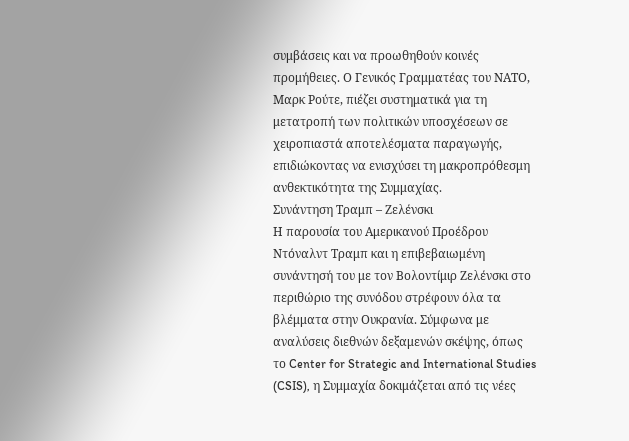συμβάσεις και να προωθηθούν κοινές προμήθειες. Ο Γενικός Γραμματέας του ΝΑΤΟ, Μαρκ Ρούτε, πιέζει συστηματικά για τη μετατροπή των πολιτικών υποσχέσεων σε χειροπιαστά αποτελέσματα παραγωγής, επιδιώκοντας να ενισχύσει τη μακροπρόθεσμη ανθεκτικότητα της Συμμαχίας.
Συνάντηση Τραμπ – Ζελένσκι
Η παρουσία του Αμερικανού Προέδρου Ντόναλντ Τραμπ και η επιβεβαιωμένη συνάντησή του με τον Βολοντίμιρ Ζελένσκι στο περιθώριο της συνόδου στρέφουν όλα τα βλέμματα στην Ουκρανία. Σύμφωνα με αναλύσεις διεθνών δεξαμενών σκέψης, όπως το Center for Strategic and International Studies (CSIS), η Συμμαχία δοκιμάζεται από τις νέες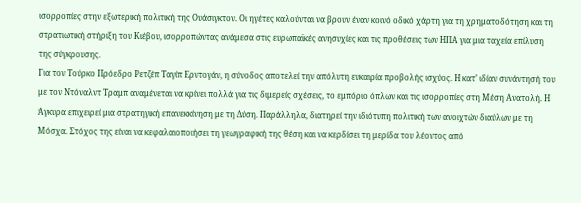ισορροπίες στην εξωτερική πολιτική της Ουάσιγκτον. Οι ηγέτες καλούνται να βρουν έναν κοινό οδικό χάρτη για τη χρηματοδότηση και τη στρατιωτική στήριξη του Κιέβου, ισορροπώντας ανάμεσα στις ευρωπαϊκές ανησυχίες και τις προθέσεις των ΗΠΑ για μια ταχεία επίλυση της σύγκρουσης.
Για τον Τούρκο Πρόεδρο Ρετζέπ Ταγίπ Ερντογάν, η σύνοδος αποτελεί την απόλυτη ευκαιρία προβολής ισχύος. Η κατ’ ιδίαν συνάντησή του με τον Ντόναλντ Τραμπ αναμένεται να κρίνει πολλά για τις διμερείς σχέσεις, το εμπόριο όπλων και τις ισορροπίες στη Μέση Ανατολή. Η Άγκυρα επιχειρεί μια στρατηγική επανεκκίνηση με τη Δύση. Παράλληλα, διατηρεί την ιδιότυπη πολιτική των ανοιχτών διαύλων με τη Μόσχα. Στόχος της είναι να κεφαλαιοποιήσει τη γεωγραφική της θέση και να κερδίσει τη μερίδα του λέοντος από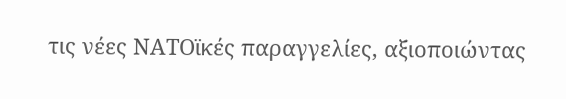τις νέες ΝΑΤΟϊκές παραγγελίες, αξιοποιώντας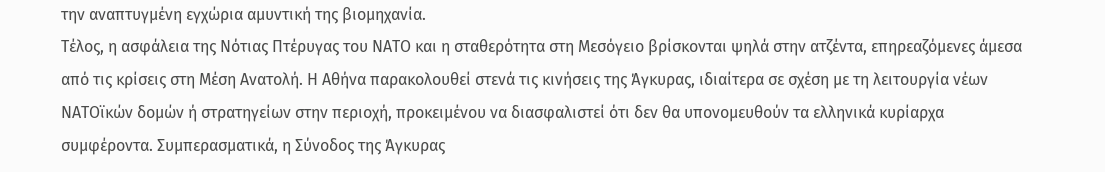την αναπτυγμένη εγχώρια αμυντική της βιομηχανία.
Τέλος, η ασφάλεια της Νότιας Πτέρυγας του ΝΑΤΟ και η σταθερότητα στη Μεσόγειο βρίσκονται ψηλά στην ατζέντα, επηρεαζόμενες άμεσα από τις κρίσεις στη Μέση Ανατολή. Η Αθήνα παρακολουθεί στενά τις κινήσεις της Άγκυρας, ιδιαίτερα σε σχέση με τη λειτουργία νέων ΝΑΤΟϊκών δομών ή στρατηγείων στην περιοχή, προκειμένου να διασφαλιστεί ότι δεν θα υπονομευθούν τα ελληνικά κυρίαρχα συμφέροντα. Συμπερασματικά, η Σύνοδος της Άγκυρας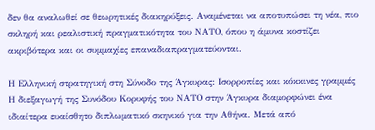δεν θα αναλωθεί σε θεωρητικές διακηρύξεις. Αναμένεται να αποτυπώσει τη νέα, πιο σκληρή και ρεαλιστική πραγματικότητα του ΝΑΤΟ, όπου η άμυνα κοστίζει ακριβότερα και οι συμμαχίες επαναδιαπραγματεύονται.

Η Ελληνική στρατηγική στη Σύνοδο της Άγκυρας: Ισορροπίες και κόκκινες γραμμές
Η διεξαγωγή της Συνόδου Κορυφής του ΝΑΤΟ στην Άγκυρα διαμορφώνει ένα ιδιαίτερα ευαίσθητο διπλωματικό σκηνικό για την Αθήνα. Μετά από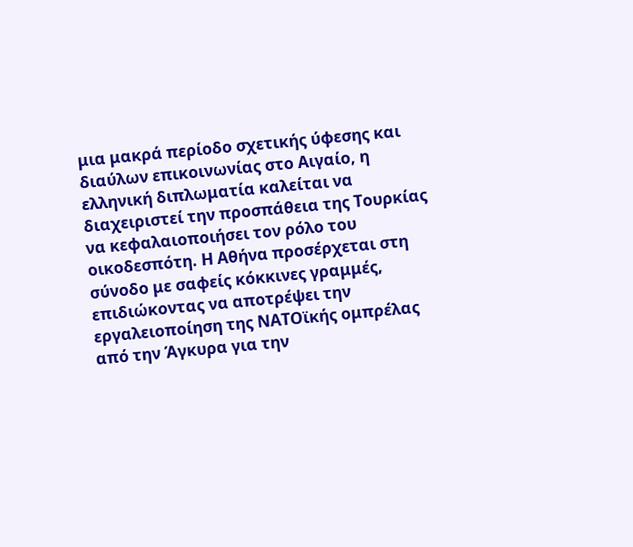μια μακρά περίοδο σχετικής ύφεσης και διαύλων επικοινωνίας στο Αιγαίο, η ελληνική διπλωματία καλείται να διαχειριστεί την προσπάθεια της Τουρκίας να κεφαλαιοποιήσει τον ρόλο του οικοδεσπότη. Η Αθήνα προσέρχεται στη σύνοδο με σαφείς κόκκινες γραμμές, επιδιώκοντας να αποτρέψει την εργαλειοποίηση της ΝΑΤΟϊκής ομπρέλας από την Άγκυρα για την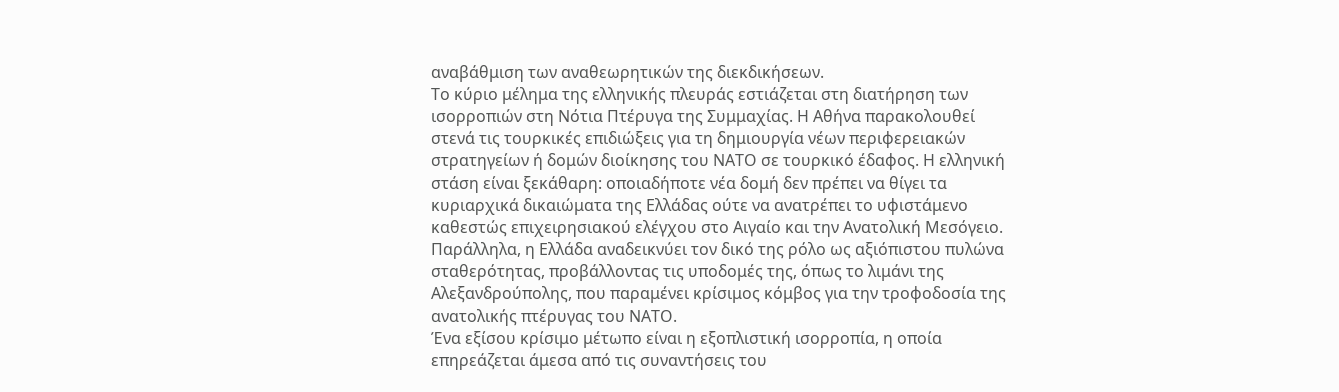αναβάθμιση των αναθεωρητικών της διεκδικήσεων.
Το κύριο μέλημα της ελληνικής πλευράς εστιάζεται στη διατήρηση των ισορροπιών στη Νότια Πτέρυγα της Συμμαχίας. Η Αθήνα παρακολουθεί στενά τις τουρκικές επιδιώξεις για τη δημιουργία νέων περιφερειακών στρατηγείων ή δομών διοίκησης του ΝΑΤΟ σε τουρκικό έδαφος. Η ελληνική στάση είναι ξεκάθαρη: οποιαδήποτε νέα δομή δεν πρέπει να θίγει τα κυριαρχικά δικαιώματα της Ελλάδας ούτε να ανατρέπει το υφιστάμενο καθεστώς επιχειρησιακού ελέγχου στο Αιγαίο και την Ανατολική Μεσόγειο. Παράλληλα, η Ελλάδα αναδεικνύει τον δικό της ρόλο ως αξιόπιστου πυλώνα σταθερότητας, προβάλλοντας τις υποδομές της, όπως το λιμάνι της Αλεξανδρούπολης, που παραμένει κρίσιμος κόμβος για την τροφοδοσία της ανατολικής πτέρυγας του ΝΑΤΟ.
Ένα εξίσου κρίσιμο μέτωπο είναι η εξοπλιστική ισορροπία, η οποία επηρεάζεται άμεσα από τις συναντήσεις του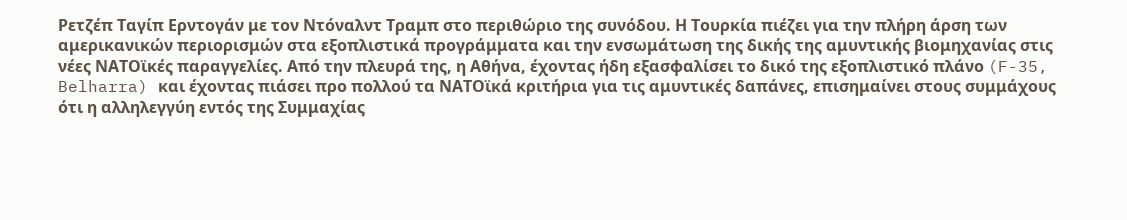Ρετζέπ Ταγίπ Ερντογάν με τον Ντόναλντ Τραμπ στο περιθώριο της συνόδου. Η Τουρκία πιέζει για την πλήρη άρση των αμερικανικών περιορισμών στα εξοπλιστικά προγράμματα και την ενσωμάτωση της δικής της αμυντικής βιομηχανίας στις νέες ΝΑΤΟϊκές παραγγελίες. Από την πλευρά της, η Αθήνα, έχοντας ήδη εξασφαλίσει το δικό της εξοπλιστικό πλάνο (F-35, Belharra) και έχοντας πιάσει προ πολλού τα ΝΑΤΟϊκά κριτήρια για τις αμυντικές δαπάνες, επισημαίνει στους συμμάχους ότι η αλληλεγγύη εντός της Συμμαχίας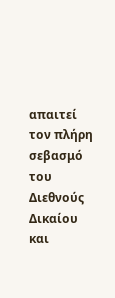απαιτεί τον πλήρη σεβασμό του Διεθνούς Δικαίου και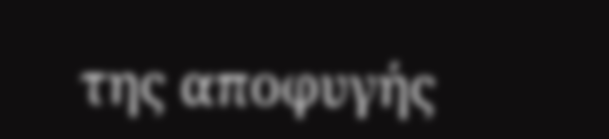της αποφυγής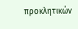προκλητικών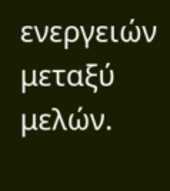ενεργειών μεταξύ μελών.